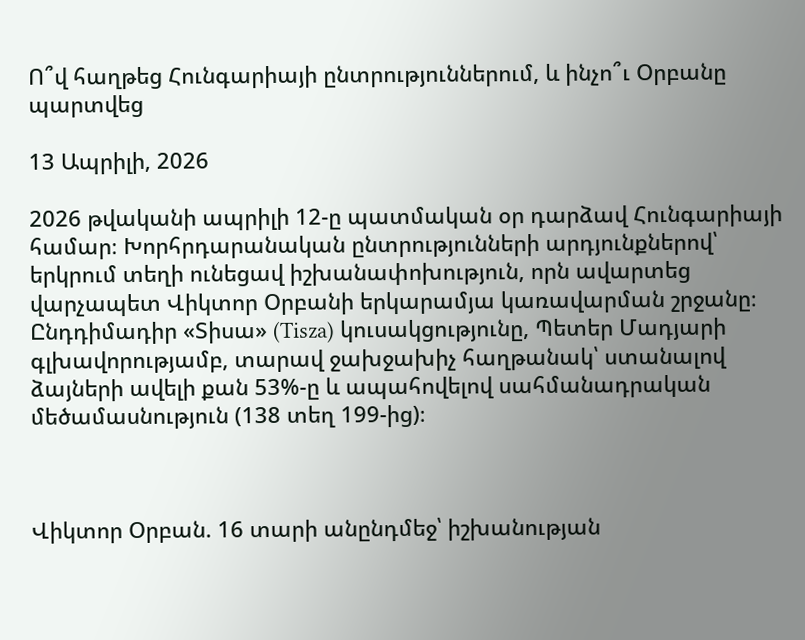Ո՞վ հաղթեց Հունգարիայի ընտրություններում, և ինչո՞ւ Օրբանը պարտվեց

13 Ապրիլի, 2026

2026 թվականի ապրիլի 12-ը պատմական օր դարձավ Հունգարիայի համար։ Խորհրդարանական ընտրությունների արդյունքներով՝ երկրում տեղի ունեցավ իշխանափոխություն, որն ավարտեց վարչապետ Վիկտոր Օրբանի երկարամյա կառավարման շրջանը։ Ընդդիմադիր «Տիսա» (Tisza) կուսակցությունը, Պետեր Մադյարի գլխավորությամբ, տարավ ջախջախիչ հաղթանակ՝ ստանալով ձայների ավելի քան 53%-ը և ապահովելով սահմանադրական մեծամասնություն (138 տեղ 199-ից)։



Վիկտոր Օրբան. 16 տարի անընդմեջ՝ իշխանության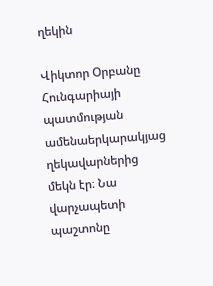ղեկին

Վիկտոր Օրբանը Հունգարիայի պատմության ամենաերկարակյաց ղեկավարներից մեկն էր։ Նա վարչապետի պաշտոնը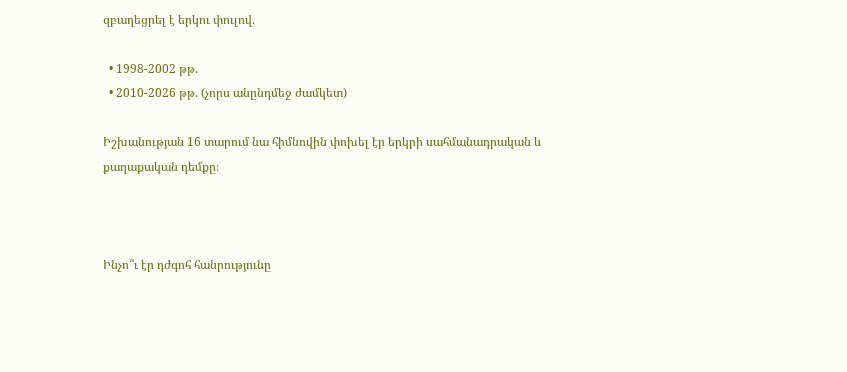զբաղեցրել է երկու փուլով.

  • 1998-2002 թթ.
  • 2010-2026 թթ. (չորս անընդմեջ ժամկետ)

Իշխանության 16 տարում նա հիմնովին փոխել էր երկրի սահմանադրական և քաղաքական դեմքը։



Ինչո՞ւ էր դժգոհ հանրությունը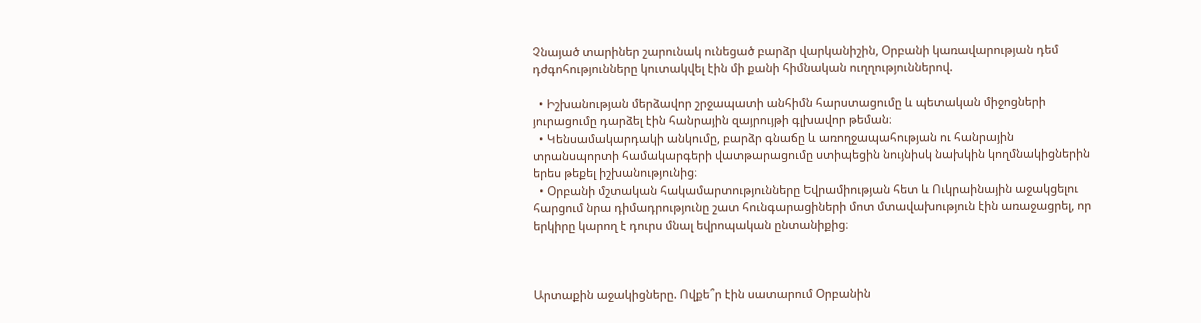Չնայած տարիներ շարունակ ունեցած բարձր վարկանիշին, Օրբանի կառավարության դեմ դժգոհությունները կուտակվել էին մի քանի հիմնական ուղղություններով.

  • Իշխանության մերձավոր շրջապատի անհիմն հարստացումը և պետական միջոցների յուրացումը դարձել էին հանրային զայրույթի գլխավոր թեման։
  • Կենսամակարդակի անկումը, բարձր գնաճը և առողջապահության ու հանրային տրանսպորտի համակարգերի վատթարացումը ստիպեցին նույնիսկ նախկին կողմնակիցներին երես թեքել իշխանությունից։
  • Օրբանի մշտական հակամարտությունները Եվրամիության հետ և Ուկրաինային աջակցելու հարցում նրա դիմադրությունը շատ հունգարացիների մոտ մտավախություն էին առաջացրել, որ երկիրը կարող է դուրս մնալ եվրոպական ընտանիքից։



Արտաքին աջակիցները. Ովքե՞ր էին սատարում Օրբանին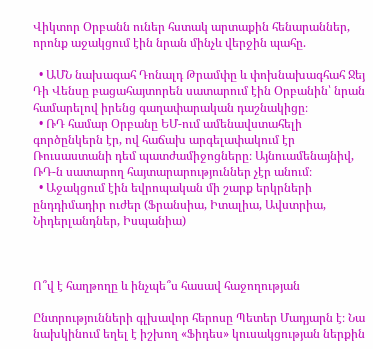Վիկտոր Օրբանն ուներ հստակ արտաքին հենարաններ, որոնք աջակցում էին նրան մինչև վերջին պահը.

  • ԱՄՆ նախագահ Դոնալդ Թրամփը և փոխնախագհահ Ջեյ Դի Վենսը բացահայտորեն սատարում էին Օրբանին՝ նրան համարելով իրենց գաղափարական դաշնակիցը։
  • ՌԴ համար Օրբանը ԵՄ-ում ամենավստահելի գործընկերն էր, ով հաճախ արգելափակում էր Ռուսաստանի դեմ պատժամիջոցները։ Այնուամենայնիվ, ՌԴ-ն սատարող հայտարարություններ չէր անում։
  • Աջակցում էին եվրոպական մի շարք երկրների ընդդիմադիր ուժեր (Ֆրանսիա, Իտալիա, Ավստրիա, Նիդերլանդներ, Իսպանիա)



Ո՞վ է հաղթողը և ինչպե՞ս հասավ հաջողության

Ընտրությունների գլխավոր հերոսը Պետեր Մադյարն է։ Նա նախկինում եղել է իշխող «Ֆիդես» կուսակցության ներքին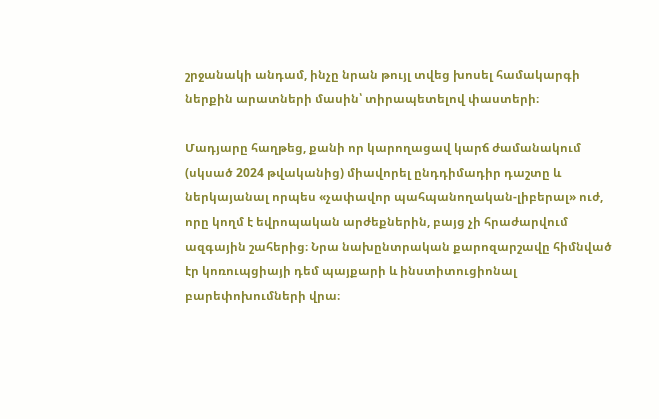շրջանակի անդամ, ինչը նրան թույլ տվեց խոսել համակարգի ներքին արատների մասին՝ տիրապետելով փաստերի։

Մադյարը հաղթեց, քանի որ կարողացավ կարճ ժամանակում (սկսած 2024 թվականից) միավորել ընդդիմադիր դաշտը և ներկայանալ որպես «չափավոր պահպանողական-լիբերալ» ուժ, որը կողմ է եվրոպական արժեքներին, բայց չի հրաժարվում ազգային շահերից։ Նրա նախընտրական քարոզարշավը հիմնված էր կոռուպցիայի դեմ պայքարի և ինստիտուցիոնալ բարեփոխումների վրա։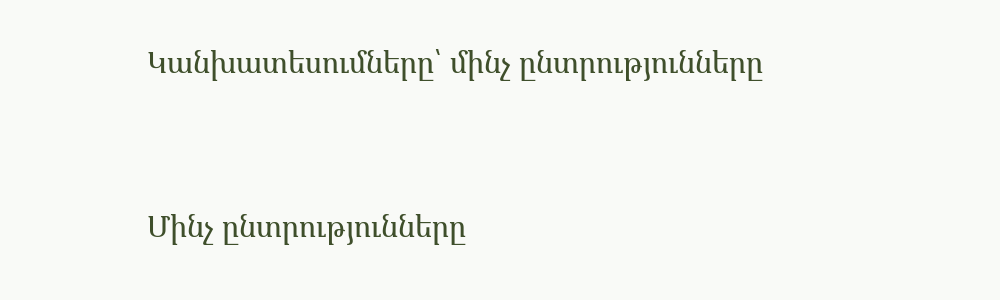Կանխատեսումները՝ մինչ ընտրությունները



Մինչ ընտրությունները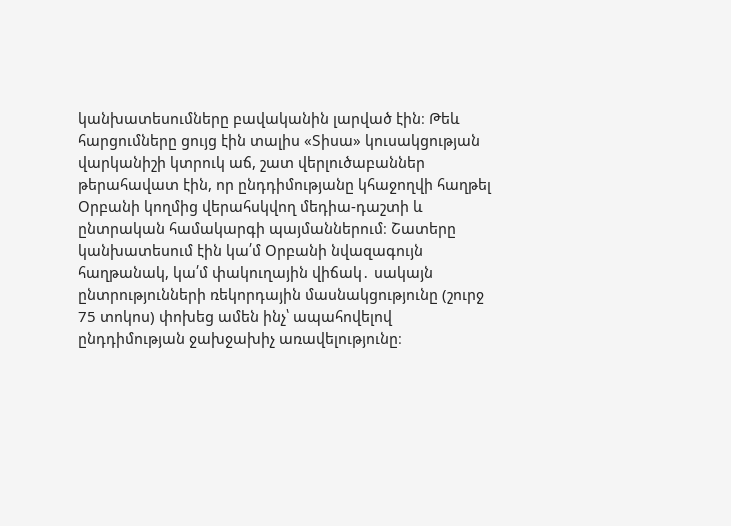կանխատեսումները բավականին լարված էին։ Թեև հարցումները ցույց էին տալիս «Տիսա» կուսակցության վարկանիշի կտրուկ աճ, շատ վերլուծաբաններ թերահավատ էին, որ ընդդիմությանը կհաջողվի հաղթել Օրբանի կողմից վերահսկվող մեդիա-դաշտի և ընտրական համակարգի պայմաններում։ Շատերը կանխատեսում էին կա՛մ Օրբանի նվազագույն հաղթանակ, կա՛մ փակուղային վիճակ․ սակայն ընտրությունների ռեկորդային մասնակցությունը (շուրջ 75 տոկոս) փոխեց ամեն ինչ՝ ապահովելով ընդդիմության ջախջախիչ առավելությունը։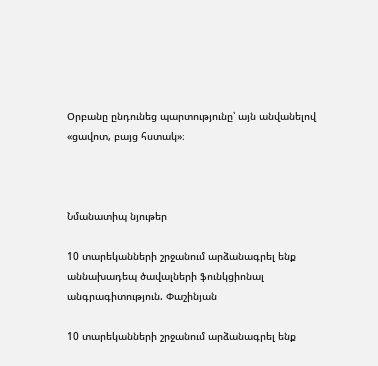Օրբանը ընդունեց պարտությունը՝ այն անվանելով «ցավոտ, բայց հստակ»։



Նմանատիպ նյութեր

10 տարեկանների շրջանում արձանագրել ենք աննախադեպ ծավալների ֆունկցիոնալ անգրագիտություն. Փաշինյան

10 տարեկանների շրջանում արձանագրել ենք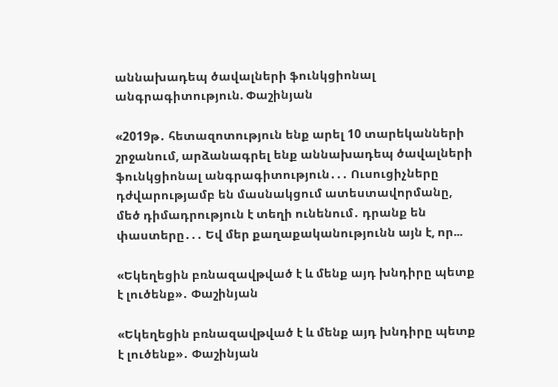աննախադեպ ծավալների ֆունկցիոնալ անգրագիտություն. Փաշինյան

«2019թ․ հետազոտություն ենք արել 10 տարեկանների շրջանում, արձանագրել ենք աննախադեպ ծավալների ֆունկցիոնալ անգրագիտություն․․․ Ուսուցիչները դժվարությամբ են մասնակցում ատեստավորմանը, մեծ դիմադրություն է տեղի ունենում․ դրանք են փաստերը․․․ Եվ մեր քաղաքականությունն այն է, որ...

«Եկեղեցին բռնազավթված է և մենք այդ խնդիրը պետք է լուծենք»․ Փաշինյան

«Եկեղեցին բռնազավթված է և մենք այդ խնդիրը պետք է լուծենք»․ Փաշինյան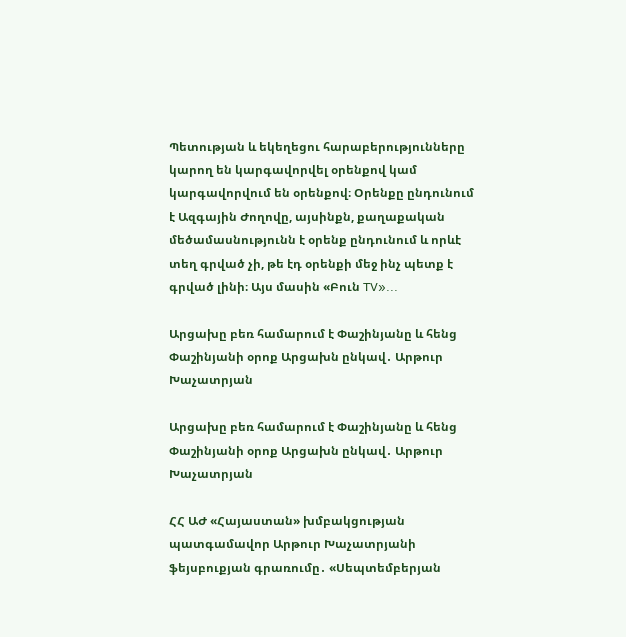Պետության և եկեղեցու հարաբերությունները կարող են կարգավորվել օրենքով կամ կարգավորվում են օրենքով։ Օրենքը ընդունում է Ազգային Ժողովը, այսինքն, քաղաքական մեծամասնությունն է օրենք ընդունում և որևէ տեղ գրված չի, թե էդ օրենքի մեջ ինչ պետք է գրված լինի։ Այս մասին «Բուն TV»...

Արցախը բեռ համարում է Փաշինյանը և հենց Փաշինյանի օրոք Արցախն ընկավ․ Արթուր Խաչատրյան

Արցախը բեռ համարում է Փաշինյանը և հենց Փաշինյանի օրոք Արցախն ընկավ․ Արթուր Խաչատրյան

ՀՀ ԱԺ «Հայաստան» խմբակցության պատգամավոր Արթուր Խաչատրյանի ֆեյսբուքյան գրառումը․ «Սեպտեմբերյան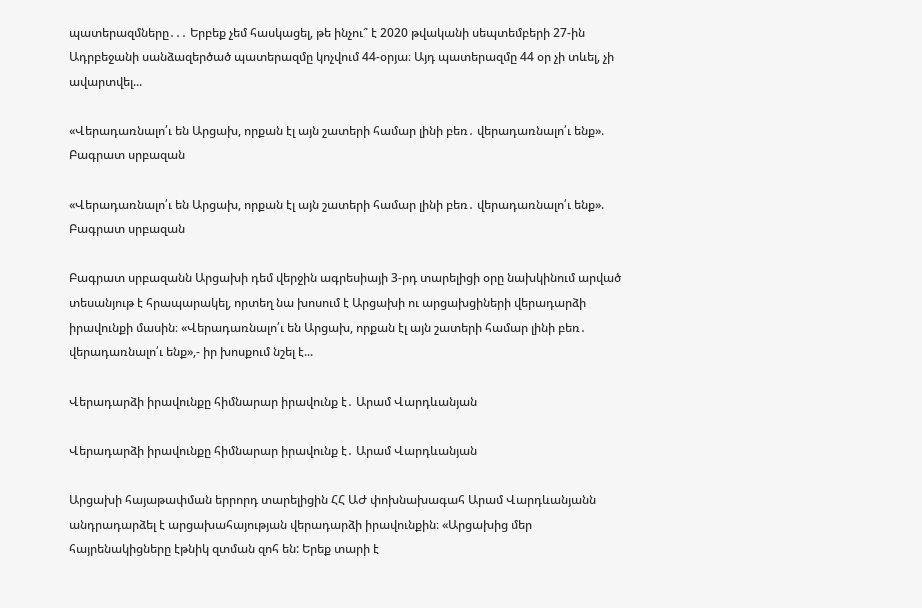պատերազմները․․․ Երբեք չեմ հասկացել, թե ինչու՞ է 2020 թվականի սեպտեմբերի 27-ին Ադրբեջանի սանձազերծած պատերազմը կոչվում 44-օրյա։ Այդ պատերազմը 44 օր չի տևել, չի ավարտվել...

«Վերադառնալո՛ւ են Արցախ, որքան էլ այն շատերի համար լինի բեռ․ վերադառնալո՛ւ ենք». Բագրատ սրբազան

«Վերադառնալո՛ւ են Արցախ, որքան էլ այն շատերի համար լինի բեռ․ վերադառնալո՛ւ ենք». Բագրատ սրբազան

Բագրատ սրբազանն Արցախի դեմ վերջին ագրեսիայի 3-րդ տարելիցի օրը նախկինում արված տեսանյութ է հրապարակել, որտեղ նա խոսում է Արցախի ու արցախցիների վերադարձի իրավունքի մասին։ «Վերադառնալո՛ւ են Արցախ, որքան էլ այն շատերի համար լինի բեռ․ վերադառնալո՛ւ ենք»,- իր խոսքում նշել է...

Վերադարձի իրավունքը հիմնարար իրավունք է․ Արամ Վարդևանյան

Վերադարձի իրավունքը հիմնարար իրավունք է․ Արամ Վարդևանյան

Արցախի հայաթափման երրորդ տարելիցին ՀՀ ԱԺ փոխնախագահ Արամ Վարդևանյանն անդրադարձել է արցախահայության վերադարձի իրավունքին։ «Արցախից մեր հայրենակիցները էթնիկ զտման զոհ են: Երեք տարի է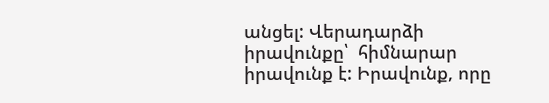անցել: Վերադարձի իրավունքը՝  հիմնարար իրավունք է: Իրավունք, որը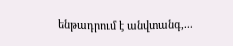ենթադրում է անվտանգ,...